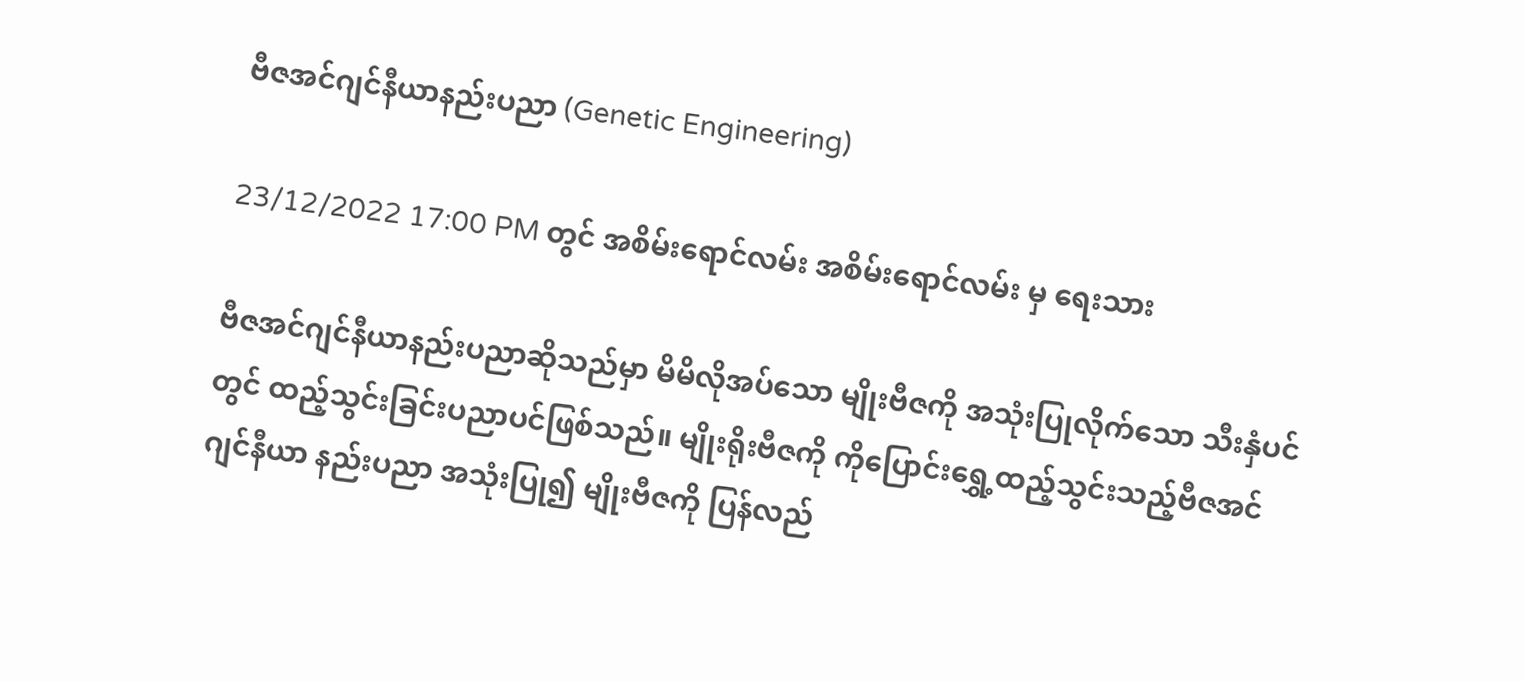ဗီဇအင်ဂျင်နီယာနည်းပညာ (Genetic Engineering)

23/12/2022 17:00 PM တွင် အစိမ်းရောင်လမ်း အစိမ်းရောင်လမ်း မှ ရေးသား

ဗီဇအင်ဂျင်နီယာနည်းပညာဆိုသည်မှာ မိမိလိုအပ်သော မျိုးဗီဇကို အသုံးပြုလိုက်သော သီးနှံပင်တွင် ထည့်သွင်းခြင်းပညာပင်ဖြစ်သည်။ မျိုးရိုးဗီဇကို ကိုပြောင်းရွှေ့ထည့်သွင်းသည့်ဗီဇအင်ဂျင်နီယာ နည်းပညာ အသုံးပြု၍ မျိုးဗီဇကို ပြန်လည်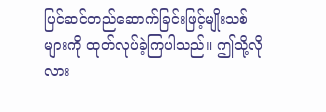ပြင်ဆင်တည်ဆောက်ခြင်းဖြင့်မျိုးသစ်များကို ထုတ်လုပ်ခဲ့ကြပါသည်။ ဤသို့လိုလား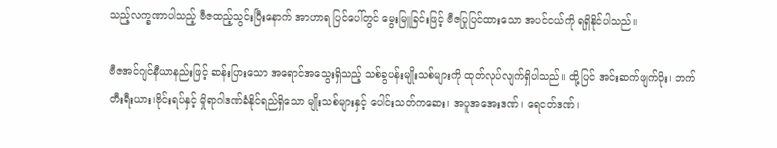သည့်လက္ခဏာပါသည့် ဗီဇထည့်သွင်းပြီးနောက် အာဟာရ ပြင်ပေါ်တွင် မွေးမြူခြင်းဖြင့် ဗီဇပြုပြင်ထားသော အပင်ငယ်ကို ရရှိနိုင်ပါသည်။

ဗီဇအင်ဂျင်နီယာနည်းဖြင့် ဆန်းပြားသော အရောင်အသွေးရှိသည့် သစ်ခွပန်းမျိုးသစ်များကို ထုတ်လုပ်လျက်ရှိပါသည်။ ထို့ပြင် အင်းဆက်ဖျက်ပိုး၊ ဘက်တီးရီးယား၊ဗိုင်းရပ်နှင့် မှိုရာဂါဒဏ်ခံနိုင်ရည်ရှိသော မျိုးသစ်များနှင့် ပေါင်းသတ်ကဆေး၊ အပူအအေးဒဏ်၊ ရေငတ်ဒဏ်၊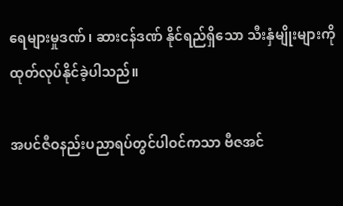ရေများမှုဒဏ်၊ ဆားငန်ဒဏ် နိုင်ရည်ရှိသော သီးနှံမျိုးများကို ထုတ်လုပ်နိုင်ခဲ့ပါသည်။

အပင်ဇီဝနည်းပညာရပ်တွင်ပါဝင်ကသာ ဗီဇအင်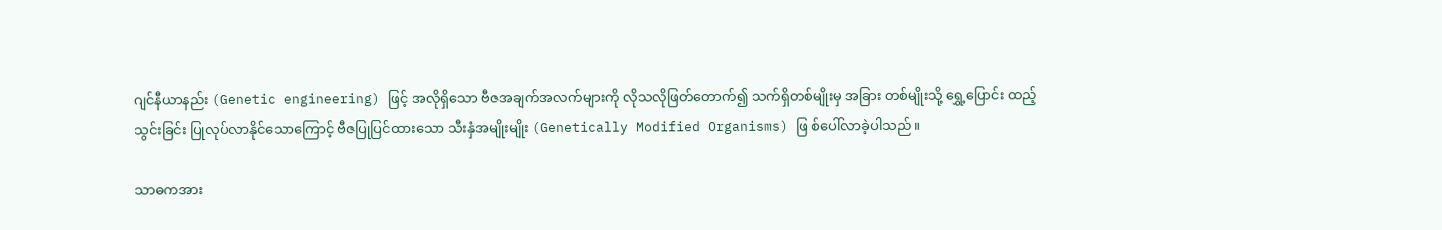ဂျင်နီယာနည်း (Genetic engineering) ဖြင့် အလိုရှိသော ဗီဇအချက်အလက်များကို လိုသလိုဖြတ်တောက်၍ သက်ရှိတစ်မျိုးမှ အခြား တစ်မျိုးသို့ ရွှေ့ပြောင်း ထည့်သွင်းခြင်း ပြုလုပ်လာနိုင်သောကြောင့် ဗီဇပြုပြင်ထားသော သီးနှံအမျိုးမျိုး (Genetically Modified Organisms) ဖြ စ်ပေါ်လာခဲ့ပါသည်။

သာဓကအား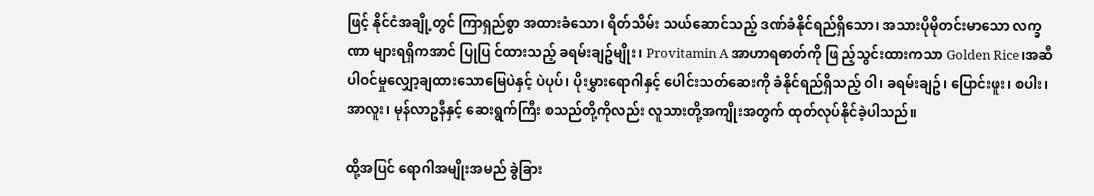ဖြင့် နိုင်ငံအချို့တွင် ကြာရှည်စွာ အထားခံသော၊ ရိတ်သိမ်း သယ်ဆောင်သည့် ဒဏ်ခံနိုင်ရည်ရှိသော၊ အသားပိုမိုတင်းမာသော လက္ခဏာ များရရှိကအာင် ပြုပြ င်ထားသည့် ခရမ်းချဥ်မျိုး၊ Provitamin A အာဟာရဓာတ်ကို ဖြ ည့်သွင်းထားကသာ Golden Rice၊အဆီပါဝင်မှုလျှော့ချထားသောမြေပဲနှင့် ပဲပုပ်၊ ပိုးမွှားရောဂါနှင့် ပေါင်းသတ်ဆေးကို ခံနိုင်ရည်ရှိသည့် ဝါ၊ ခရမ်းချဥ်၊ ပြောင်းဖူး၊ စပါး၊ အာလူး၊ မုန်လာဥနီနှင့် ဆေးရွက်ကြီး စသည်တို့ကိုလည်း လူသားတို့အကျိုးအတွက် ထုတ်လုပ်နိုင်ခဲ့ပါသည်။

ထို့အပြင် ရောဂါအမျိုးအမည် ခွဲခြား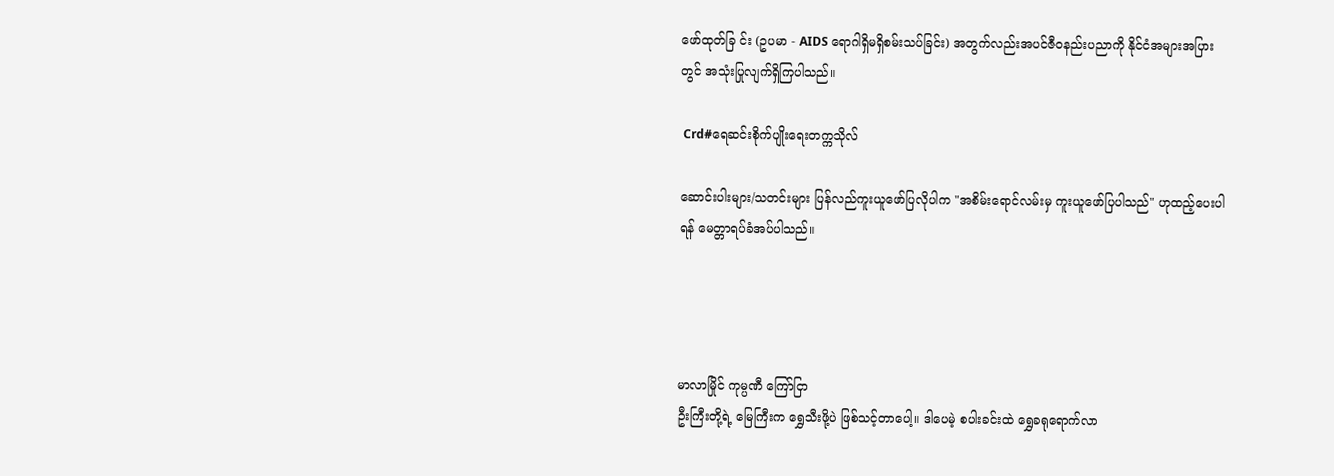ဖော်ထုတ်ခြ င်း (ဥပမာ - AIDS ရောဂါရှိမရှိစမ်းသပ်ခြင်း) အတွက်လည်းအပင်ဇီဝနည်းပညာကို နိုင်ငံအများအပြားတွင် အသုံးပြုလျက်ရှိကြပါသည်။

 Crd#ရေဆင်းစိုက်ပျိုးရေးတက္ကသိုလ်

ဆောင်းပါးများ/သတင်းများ ပြန်လည်ကူးယူဖော်ပြလိုပါက "အစိမ်းရောင်လမ်းမှ ကူးယူဖော်ပြပါသည်" ဟုထည့်ပေးပါရန် မေတ္တာရပ်ခံအပ်ပါသည်။




မာလာမြိုင် ကုမ္ပဏီ ကြော်ငြာ
ဦးကြီးတို့ရဲ့ မြေကြီးက ရွှေသီးဖို့ပဲ ဖြစ်သင့်တာပေါ့။ ဒါပေမဲ့ စပါးခင်းထဲ ရွှေခရုရောက်လာ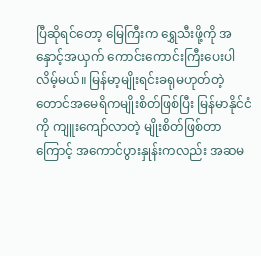ပြီဆိုရင်တော့ မြေကြီးက ရွှေသီးဖို့ကို အနှောင့်အယှက် ကောင်းကောင်းကြီးပေးပါလိမ့်မယ်။ မြန်မာ့မျိုးရင်းခရုမဟုတ်တဲ့ တောင်အမေရိကမျိုးစိတ်ဖြစ်ပြီး မြန်မာနိုင်ငံကို ကျူးကျော်လာတဲ့ မျိုးစိတ်ဖြစ်တာကြောင့် အကောင်ပွားနှုန်းကလည်း အဆမ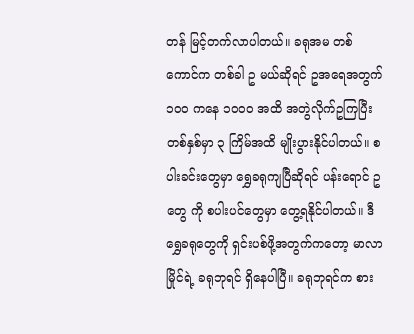တန် မြင့်တက်လာပါတယ်။ ခရုအမ တစ်ကောင်က တစ်ခါ ဥ မယ်ဆိုရင် ဥအရေအတွက် ၁၀၀ ကနေ ၁၀၀၀ အထိ အတွဲလိုက်ဥကြပြီး တစ်နှစ်မှာ ၃ ကြိမ်အထိ မျိုးပွားနိုင်ပါတယ်။ စပါးခင်းတွေမှာ ရွှေခရုကျပြီဆိုရင် ပန်းရောင် ဥ တွေ ကို စပါးပင်တွေမှာ တွေ့ရနိုင်ပါတယ်။ ဒီရွှေခရုတွေကို ရှင်းပစ်ဖို့အတွက်ကတော့ မာလာမြိုင်ရဲ့ ခရုဘုရင် ရှိနေပါပြီ။ ခရုဘုရင်က စား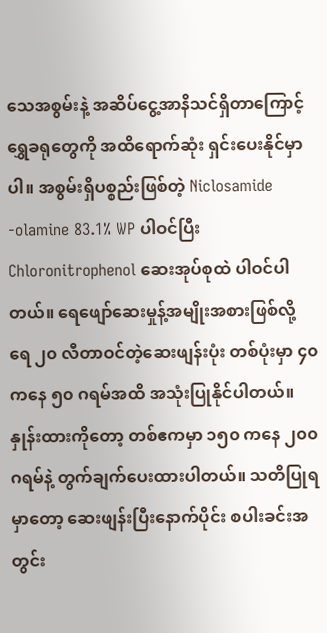သေအစွမ်းနဲ့ အဆိပ်ငွေ့အာနိသင်ရှိတာကြောင့် ရွှေခရုတွေကို အထိရောက်ဆုံး ရှင်းပေးနိုင်မှာပါ။ အစွမ်းရှိပစ္စည်းဖြစ်တဲ့ Niclosamide -olamine 83.1% WP ပါဝင်ပြီး Chloronitrophenol ဆေးအုပ်စုထဲ ပါဝင်ပါတယ်။ ရေဖျော်ဆေးမှုန့်အမျိုးအစားဖြစ်လို့ ရေ ၂၀ လီတာဝင်တဲ့ဆေးဖျန်းပုံး တစ်ပုံးမှာ ၄၀ ကနေ ၅၀ ဂရမ်အထိ အသုံးပြုနိုင်ပါတယ်။ နှုန်းထားကိုတော့ တစ်ဧကမှာ ၁၅၀ ကနေ ၂၀၀ ဂရမ်နဲ့ တွက်ချက်ပေးထားပါတယ်။ သတိပြုရမှာတော့ ဆေးဖျန်းပြီးနောက်ပိုင်း စပါးခင်းအတွင်း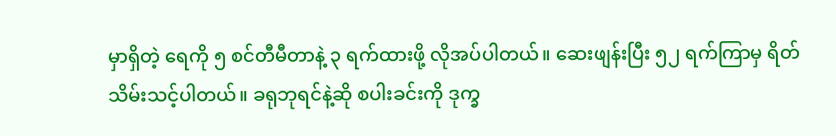မှာရှိတဲ့ ရေကို ၅ စင်တီမီတာနဲ့ ၃ ရက်ထားဖို့ လိုအပ်ပါတယ်။ ဆေးဖျန်းပြီး ၅၂ ရက်ကြာမှ ရိတ်သိမ်းသင့်ပါတယ်။ ခရုဘုရင်နဲ့ဆို စပါးခင်းကို ဒုက္ခ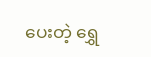ပေးတဲ့ ရွှေ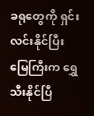ခရုတွေကို ရှင်းလင်းနိုင်ပြီး မြေကြီးက ရွှေသီးနိုင်ပြီ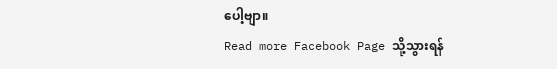ပေါ့ဗျာ။
Read more Facebook Page သို့သွားရန်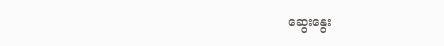ဆွေးနွေး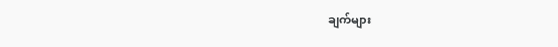ချက်များ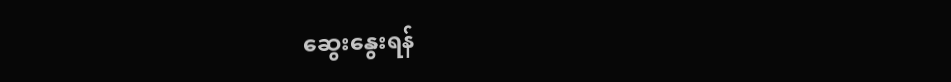ဆွေးနွေးရန်